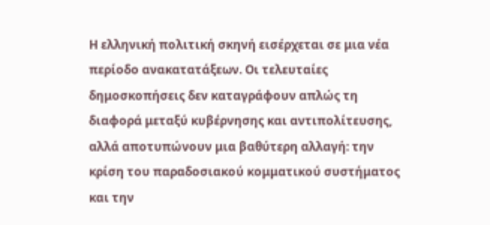Η ελληνική πολιτική σκηνή εισέρχεται σε μια νέα περίοδο ανακατατάξεων. Οι τελευταίες δημοσκοπήσεις δεν καταγράφουν απλώς τη διαφορά μεταξύ κυβέρνησης και αντιπολίτευσης, αλλά αποτυπώνουν μια βαθύτερη αλλαγή: την κρίση του παραδοσιακού κομματικού συστήματος και την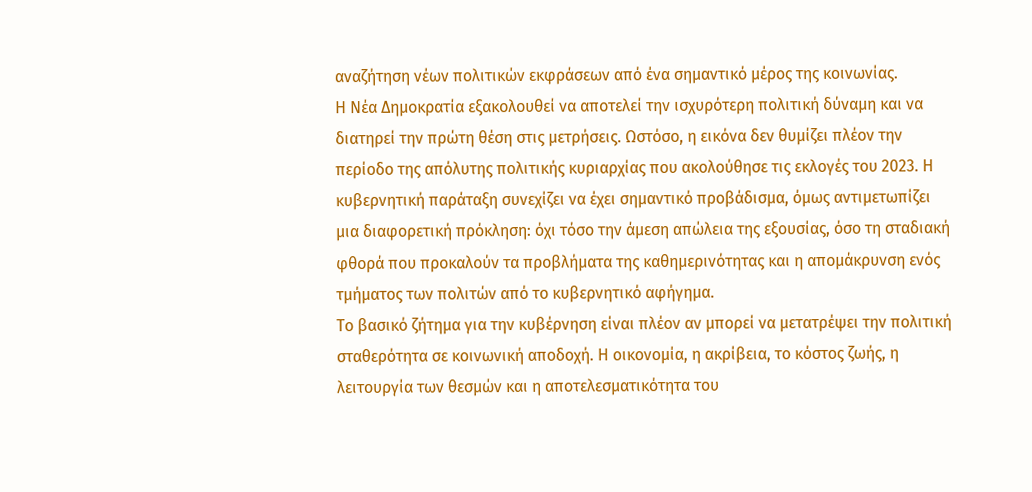αναζήτηση νέων πολιτικών εκφράσεων από ένα σημαντικό μέρος της κοινωνίας.
Η Νέα Δημοκρατία εξακολουθεί να αποτελεί την ισχυρότερη πολιτική δύναμη και να διατηρεί την πρώτη θέση στις μετρήσεις. Ωστόσο, η εικόνα δεν θυμίζει πλέον την περίοδο της απόλυτης πολιτικής κυριαρχίας που ακολούθησε τις εκλογές του 2023. Η κυβερνητική παράταξη συνεχίζει να έχει σημαντικό προβάδισμα, όμως αντιμετωπίζει μια διαφορετική πρόκληση: όχι τόσο την άμεση απώλεια της εξουσίας, όσο τη σταδιακή φθορά που προκαλούν τα προβλήματα της καθημερινότητας και η απομάκρυνση ενός τμήματος των πολιτών από το κυβερνητικό αφήγημα.
Το βασικό ζήτημα για την κυβέρνηση είναι πλέον αν μπορεί να μετατρέψει την πολιτική σταθερότητα σε κοινωνική αποδοχή. Η οικονομία, η ακρίβεια, το κόστος ζωής, η λειτουργία των θεσμών και η αποτελεσματικότητα του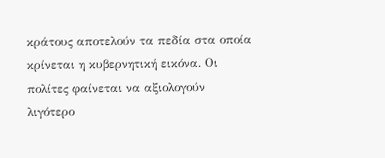κράτους αποτελούν τα πεδία στα οποία κρίνεται η κυβερνητική εικόνα. Οι πολίτες φαίνεται να αξιολογούν λιγότερο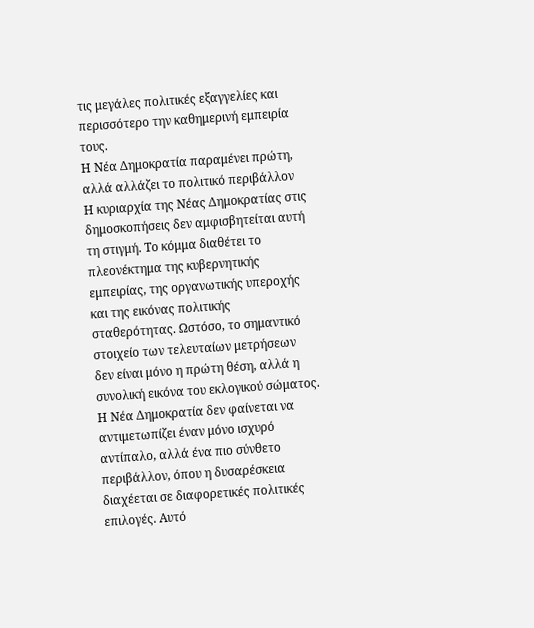τις μεγάλες πολιτικές εξαγγελίες και περισσότερο την καθημερινή εμπειρία τους.
Η Νέα Δημοκρατία παραμένει πρώτη, αλλά αλλάζει το πολιτικό περιβάλλον
Η κυριαρχία της Νέας Δημοκρατίας στις δημοσκοπήσεις δεν αμφισβητείται αυτή τη στιγμή. Το κόμμα διαθέτει το πλεονέκτημα της κυβερνητικής εμπειρίας, της οργανωτικής υπεροχής και της εικόνας πολιτικής σταθερότητας. Ωστόσο, το σημαντικό στοιχείο των τελευταίων μετρήσεων δεν είναι μόνο η πρώτη θέση, αλλά η συνολική εικόνα του εκλογικού σώματος. Η Νέα Δημοκρατία δεν φαίνεται να αντιμετωπίζει έναν μόνο ισχυρό αντίπαλο, αλλά ένα πιο σύνθετο περιβάλλον, όπου η δυσαρέσκεια διαχέεται σε διαφορετικές πολιτικές επιλογές. Αυτό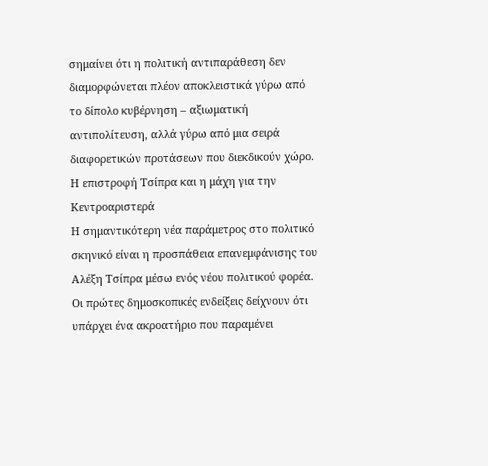σημαίνει ότι η πολιτική αντιπαράθεση δεν διαμορφώνεται πλέον αποκλειστικά γύρω από το δίπολο κυβέρνηση – αξιωματική αντιπολίτευση, αλλά γύρω από μια σειρά διαφορετικών προτάσεων που διεκδικούν χώρο.
Η επιστροφή Τσίπρα και η μάχη για την Κεντροαριστερά
Η σημαντικότερη νέα παράμετρος στο πολιτικό σκηνικό είναι η προσπάθεια επανεμφάνισης του Αλέξη Τσίπρα μέσω ενός νέου πολιτικού φορέα. Οι πρώτες δημοσκοπικές ενδείξεις δείχνουν ότι υπάρχει ένα ακροατήριο που παραμένει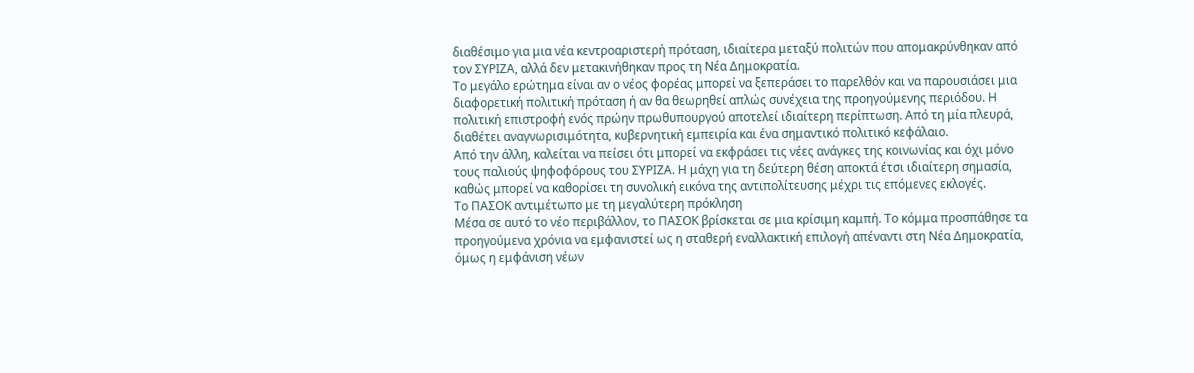διαθέσιμο για μια νέα κεντροαριστερή πρόταση, ιδιαίτερα μεταξύ πολιτών που απομακρύνθηκαν από τον ΣΥΡΙΖΑ, αλλά δεν μετακινήθηκαν προς τη Νέα Δημοκρατία.
Το μεγάλο ερώτημα είναι αν ο νέος φορέας μπορεί να ξεπεράσει το παρελθόν και να παρουσιάσει μια διαφορετική πολιτική πρόταση ή αν θα θεωρηθεί απλώς συνέχεια της προηγούμενης περιόδου. Η πολιτική επιστροφή ενός πρώην πρωθυπουργού αποτελεί ιδιαίτερη περίπτωση. Από τη μία πλευρά, διαθέτει αναγνωρισιμότητα, κυβερνητική εμπειρία και ένα σημαντικό πολιτικό κεφάλαιο.
Από την άλλη, καλείται να πείσει ότι μπορεί να εκφράσει τις νέες ανάγκες της κοινωνίας και όχι μόνο τους παλιούς ψηφοφόρους του ΣΥΡΙΖΑ. Η μάχη για τη δεύτερη θέση αποκτά έτσι ιδιαίτερη σημασία, καθώς μπορεί να καθορίσει τη συνολική εικόνα της αντιπολίτευσης μέχρι τις επόμενες εκλογές.
Το ΠΑΣΟΚ αντιμέτωπο με τη μεγαλύτερη πρόκληση
Μέσα σε αυτό το νέο περιβάλλον, το ΠΑΣΟΚ βρίσκεται σε μια κρίσιμη καμπή. Το κόμμα προσπάθησε τα προηγούμενα χρόνια να εμφανιστεί ως η σταθερή εναλλακτική επιλογή απέναντι στη Νέα Δημοκρατία, όμως η εμφάνιση νέων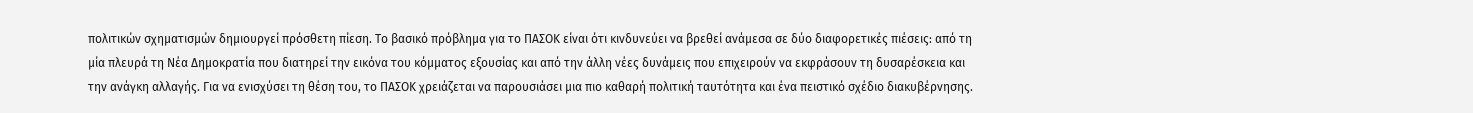πολιτικών σχηματισμών δημιουργεί πρόσθετη πίεση. Το βασικό πρόβλημα για το ΠΑΣΟΚ είναι ότι κινδυνεύει να βρεθεί ανάμεσα σε δύο διαφορετικές πιέσεις: από τη μία πλευρά τη Νέα Δημοκρατία που διατηρεί την εικόνα του κόμματος εξουσίας και από την άλλη νέες δυνάμεις που επιχειρούν να εκφράσουν τη δυσαρέσκεια και την ανάγκη αλλαγής. Για να ενισχύσει τη θέση του, το ΠΑΣΟΚ χρειάζεται να παρουσιάσει μια πιο καθαρή πολιτική ταυτότητα και ένα πειστικό σχέδιο διακυβέρνησης.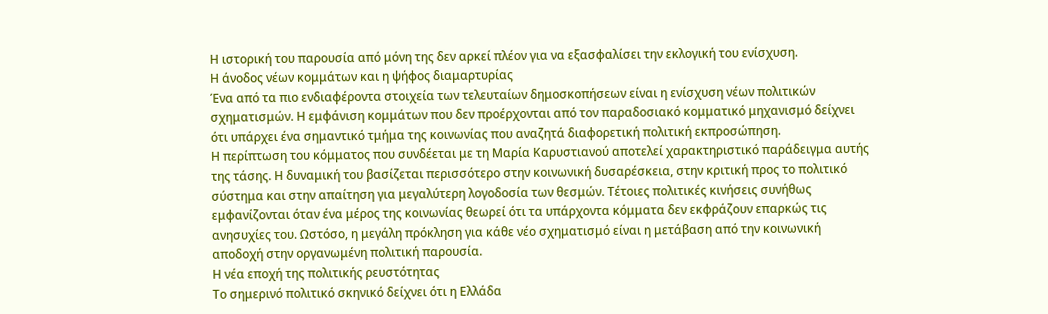Η ιστορική του παρουσία από μόνη της δεν αρκεί πλέον για να εξασφαλίσει την εκλογική του ενίσχυση.
Η άνοδος νέων κομμάτων και η ψήφος διαμαρτυρίας
Ένα από τα πιο ενδιαφέροντα στοιχεία των τελευταίων δημοσκοπήσεων είναι η ενίσχυση νέων πολιτικών σχηματισμών. Η εμφάνιση κομμάτων που δεν προέρχονται από τον παραδοσιακό κομματικό μηχανισμό δείχνει ότι υπάρχει ένα σημαντικό τμήμα της κοινωνίας που αναζητά διαφορετική πολιτική εκπροσώπηση.
Η περίπτωση του κόμματος που συνδέεται με τη Μαρία Καρυστιανού αποτελεί χαρακτηριστικό παράδειγμα αυτής της τάσης. Η δυναμική του βασίζεται περισσότερο στην κοινωνική δυσαρέσκεια, στην κριτική προς το πολιτικό σύστημα και στην απαίτηση για μεγαλύτερη λογοδοσία των θεσμών. Τέτοιες πολιτικές κινήσεις συνήθως εμφανίζονται όταν ένα μέρος της κοινωνίας θεωρεί ότι τα υπάρχοντα κόμματα δεν εκφράζουν επαρκώς τις ανησυχίες του. Ωστόσο, η μεγάλη πρόκληση για κάθε νέο σχηματισμό είναι η μετάβαση από την κοινωνική αποδοχή στην οργανωμένη πολιτική παρουσία.
Η νέα εποχή της πολιτικής ρευστότητας
Το σημερινό πολιτικό σκηνικό δείχνει ότι η Ελλάδα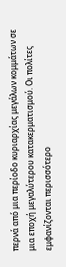περνά από μια περίοδο κυριαρχίας μεγάλων κομμάτων σε μια εποχή μεγαλύτερου κατακερματισμού. Οι πολίτες εμφανίζονται περισσότερο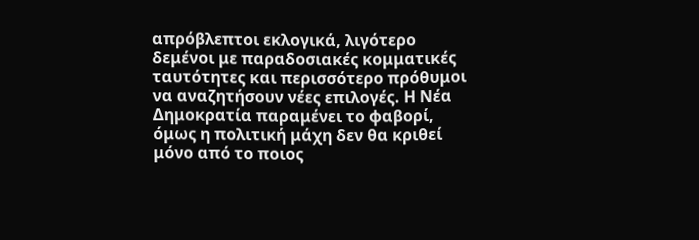απρόβλεπτοι εκλογικά, λιγότερο δεμένοι με παραδοσιακές κομματικές ταυτότητες και περισσότερο πρόθυμοι να αναζητήσουν νέες επιλογές. Η Νέα Δημοκρατία παραμένει το φαβορί, όμως η πολιτική μάχη δεν θα κριθεί μόνο από το ποιος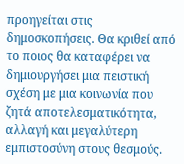προηγείται στις δημοσκοπήσεις. Θα κριθεί από το ποιος θα καταφέρει να δημιουργήσει μια πειστική σχέση με μια κοινωνία που ζητά αποτελεσματικότητα, αλλαγή και μεγαλύτερη εμπιστοσύνη στους θεσμούς.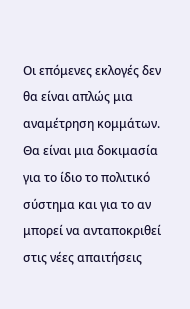Οι επόμενες εκλογές δεν θα είναι απλώς μια αναμέτρηση κομμάτων. Θα είναι μια δοκιμασία για το ίδιο το πολιτικό σύστημα και για το αν μπορεί να ανταποκριθεί στις νέες απαιτήσεις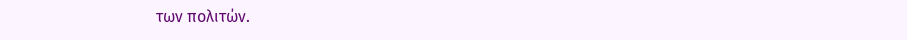των πολιτών.